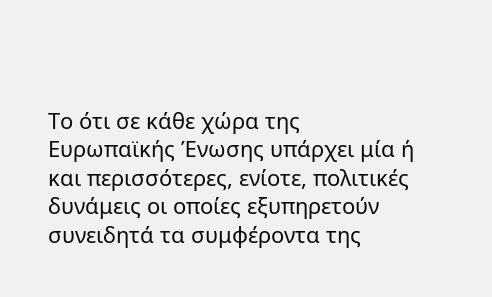Το ότι σε κάθε χώρα της Ευρωπαϊκής Ένωσης υπάρχει μία ή και περισσότερες, ενίοτε, πολιτικές δυνάμεις οι οποίες εξυπηρετούν συνειδητά τα συμφέροντα της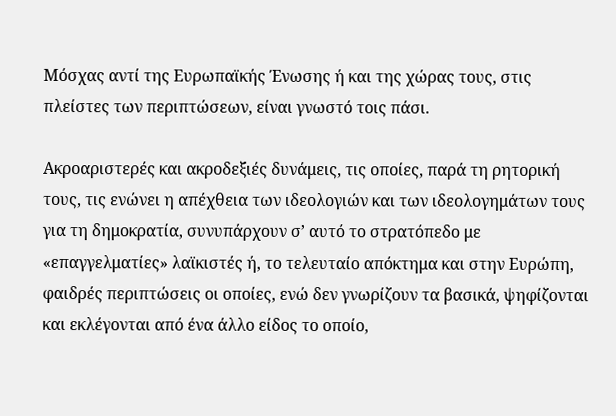Μόσχας αντί της Ευρωπαϊκής Ένωσης ή και της χώρας τους, στις πλείστες των περιπτώσεων, είναι γνωστό τοις πάσι.

Ακροαριστερές και ακροδεξιές δυνάμεις, τις οποίες, παρά τη ρητορική τους, τις ενώνει η απέχθεια των ιδεολογιών και των ιδεολογημάτων τους για τη δημοκρατία, συνυπάρχουν σ’ αυτό το στρατόπεδο με «επαγγελματίες» λαϊκιστές ή, το τελευταίο απόκτημα και στην Ευρώπη, φαιδρές περιπτώσεις οι οποίες, ενώ δεν γνωρίζουν τα βασικά, ψηφίζονται και εκλέγονται από ένα άλλο είδος το οποίο,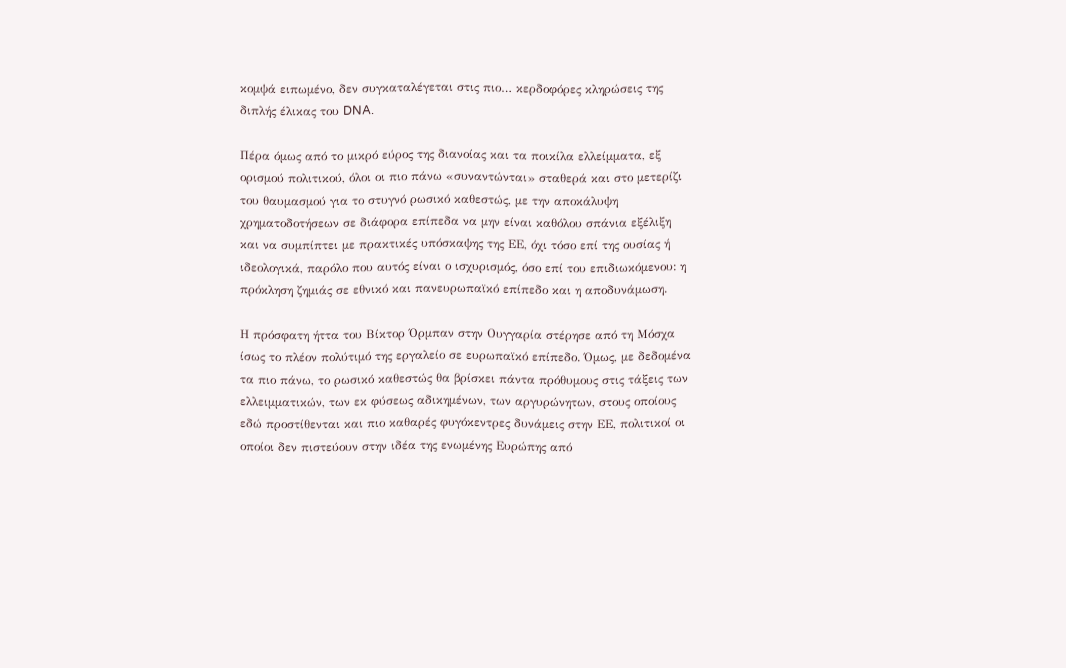κομψά ειπωμένο, δεν συγκαταλέγεται στις πιο… κερδοφόρες κληρώσεις της διπλής έλικας του DNA.

Πέρα όμως από το μικρό εύρος της διανοίας και τα ποικίλα ελλείμματα, εξ ορισμού πολιτικού, όλοι οι πιο πάνω «συναντώνται» σταθερά και στο μετερίζι του θαυμασμού για το στυγνό ρωσικό καθεστώς, με την αποκάλυψη χρηματοδοτήσεων σε διάφορα επίπεδα να μην είναι καθόλου σπάνια εξέλιξη και να συμπίπτει με πρακτικές υπόσκαψης της ΕΕ, όχι τόσο επί της ουσίας ή ιδεολογικά, παρόλο που αυτός είναι ο ισχυρισμός, όσο επί του επιδιωκόμενου: η πρόκληση ζημιάς σε εθνικό και πανευρωπαϊκό επίπεδο και η αποδυνάμωση.

Η πρόσφατη ήττα του Βίκτορ Όρμπαν στην Ουγγαρία στέρησε από τη Μόσχα ίσως το πλέον πολύτιμό της εργαλείο σε ευρωπαϊκό επίπεδο. Όμως, με δεδομένα τα πιο πάνω, το ρωσικό καθεστώς θα βρίσκει πάντα πρόθυμους στις τάξεις των ελλειμματικών, των εκ φύσεως αδικημένων, των αργυρώνητων, στους οποίους εδώ προστίθενται και πιο καθαρές φυγόκεντρες δυνάμεις στην ΕΕ, πολιτικοί οι οποίοι δεν πιστεύουν στην ιδέα της ενωμένης Ευρώπης από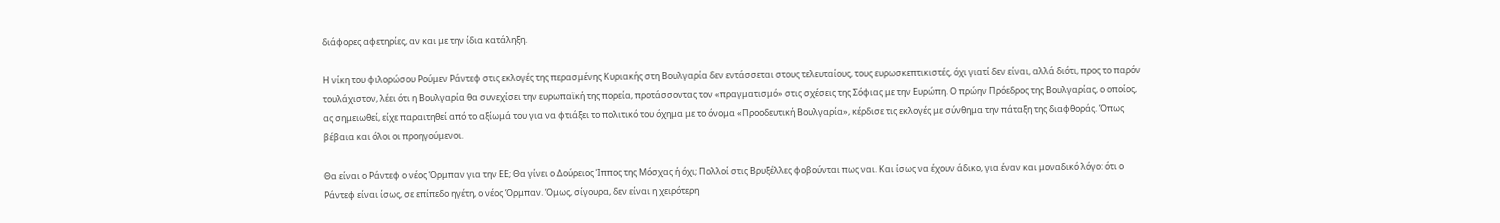διάφορες αφετηρίες, αν και με την ίδια κατάληξη.

Η νίκη του φιλορώσου Ρούμεν Ράντεφ στις εκλογές της περασμένης Κυριακής στη Βουλγαρία δεν εντάσσεται στους τελευταίους, τους ευρωσκεπτικιστές, όχι γιατί δεν είναι, αλλά διότι, προς το παρόν τουλάχιστον, λέει ότι η Βουλγαρία θα συνεχίσει την ευρωπαϊκή της πορεία, προτάσσοντας τον «πραγματισμό» στις σχέσεις της Σόφιας με την Ευρώπη. Ο πρώην Πρόεδρος της Βουλγαρίας, ο οποίος, ας σημειωθεί, είχε παραιτηθεί από το αξίωμά του για να φτιάξει το πολιτικό του όχημα με το όνομα «Προοδευτική Βουλγαρία», κέρδισε τις εκλογές με σύνθημα την πάταξη της διαφθοράς. Όπως βέβαια και όλοι οι προηγούμενοι.

Θα είναι ο Ράντεφ ο νέος Όρμπαν για την ΕΕ; Θα γίνει ο Δούρειος Ίππος της Μόσχας ή όχι; Πολλοί στις Βρυξέλλες φοβούνται πως ναι. Και ίσως να έχουν άδικο, για έναν και μοναδικό λόγο: ότι ο Ράντεφ είναι ίσως, σε επίπεδο ηγέτη, ο νέος Όρμπαν. Όμως, σίγουρα, δεν είναι η χειρότερη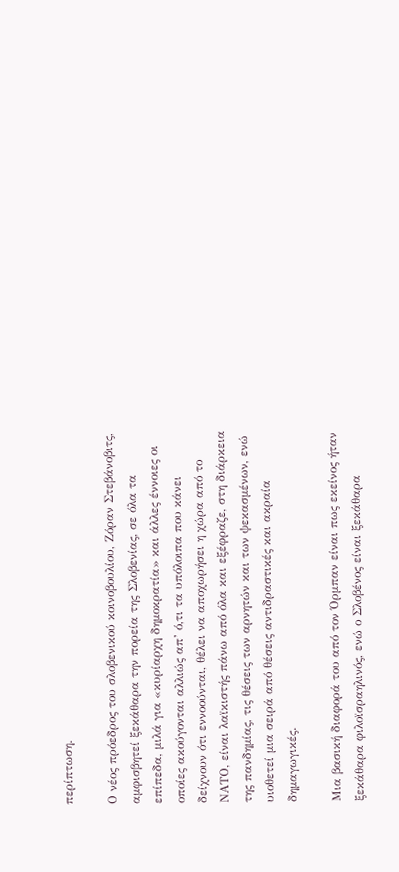περίπτωση.

Ο νέος πρόεδρος του σλοβενικού κοινοβουλίου, Ζόραν Στεβάνοβιτς, αμφισβητεί ξεκάθαρα την πορεία της Σλοβενίας, σε όλα τα επίπεδα, μιλά για «κυρίαρχη δημοκρατία» και άλλες έννοιες οι οποίες ακούγονται αλλιώς απ’ ό,τι τα υπόλοιπα που κάνει δείχνουν ότι εννοούνται, θέλει να αποχωρήσει η χώρα από το ΝΑΤΟ, είναι λαϊκιστής πάνω από όλα και εξέφραζε, στη διάρκεια της πανδημίας, τις θέσεις των αρνητών και των ψεκασμένων, ενώ υιοθετεί μια σειρά από θέσεις αντιδραστικές και ακραία δημαγωγικές.

Μια βασική διαφορά του από τον Όρμπαν είναι πως εκείνος ήταν ξεκάθαρα φιλοϊσραηλινός, ενώ ο Σλοβένος είναι ξεκάθαρα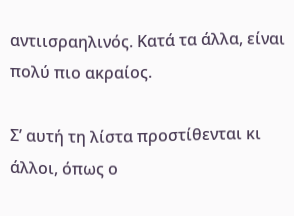αντιισραηλινός. Κατά τα άλλα, είναι πολύ πιο ακραίος.

Σ’ αυτή τη λίστα προστίθενται κι άλλοι, όπως ο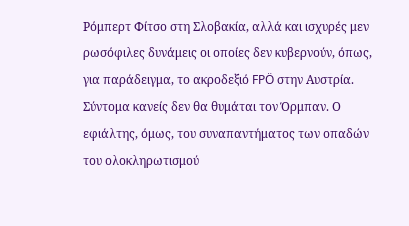Ρόμπερτ Φίτσο στη Σλοβακία, αλλά και ισχυρές μεν ρωσόφιλες δυνάμεις οι οποίες δεν κυβερνούν, όπως, για παράδειγμα, το ακροδεξιό FPÖ στην Αυστρία. Σύντομα κανείς δεν θα θυμάται τον Όρμπαν. Ο εφιάλτης, όμως, του συναπαντήματος των οπαδών του ολοκληρωτισμού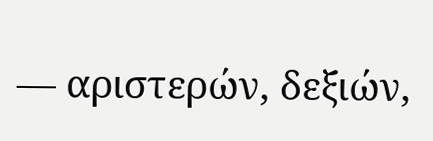— αριστερών, δεξιών,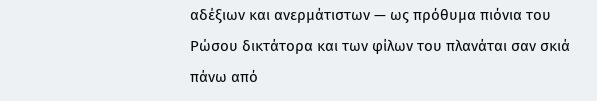αδέξιων και ανερμάτιστων — ως πρόθυμα πιόνια του Ρώσου δικτάτορα και των φίλων του πλανάται σαν σκιά πάνω από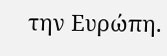την Ευρώπη.